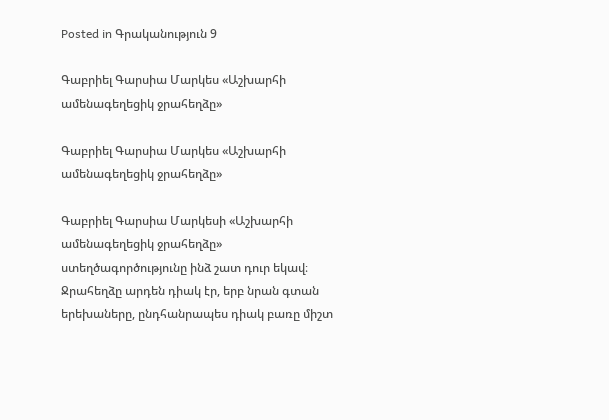Posted in Գրականություն 9

Գաբրիել Գարսիա Մարկես «Աշխարհի ամենագեղեցիկ ջրահեղձը»

Գաբրիել Գարսիա Մարկես «Աշխարհի ամենագեղեցիկ ջրահեղձը»

Գաբրիել Գարսիա Մարկեսի «Աշխարհի ամենագեղեցիկ ջրահեղձը» ստեղծագործությունը ինձ շատ դուր եկավ։ Ջրահեղձը արդեն դիակ էր, երբ նրան գտան երեխաները, ընդհանրապես դիակ բառը միշտ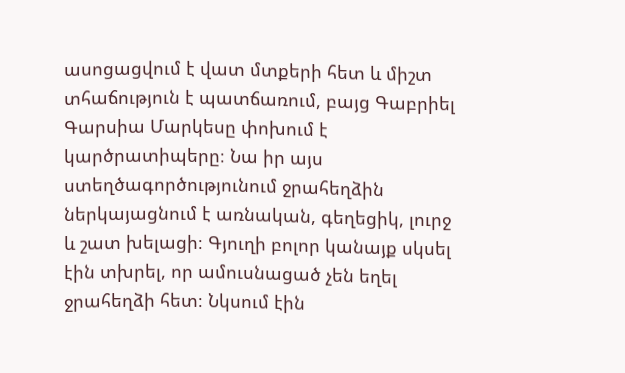ասոցացվում է վատ մտքերի հետ և միշտ տհաճություն է պատճառում, բայց Գաբրիել Գարսիա Մարկեսը փոխում է կարծրատիպերը։ Նա իր այս ստեղծագործությունում ջրահեղձին ներկայացնում է առնական, գեղեցիկ, լուրջ և շատ խելացի։ Գյուղի բոլոր կանայք սկսել էին տխրել, որ ամուսնացած չեն եղել ջրահեղձի հետ։ Նկսում էին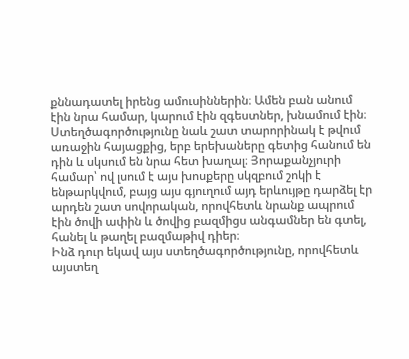քննադատել իրենց ամուսիններին։ Ամեն բան անում էին նրա համար, կարում էին զգեստներ, խնամում էին։
Ստեղծագործությունը նաև շատ տարորինակ է թվում առաջին հայացքից, երբ երեխաները գետից հանում են դին և սկսում են նրա հետ խաղալ։ Յորաքանչյուրի համար՝ ով լսում է այս խոսքերը սկզբում շոկի է ենթարկվում, բայց այս գյուղում այդ երևույթը դարձել էր արդեն շատ սովորական, որովհետև նրանք ապրում էին ծովի ափին և ծովից բազմիցս անգամներ են գտել, հանել և թաղել բազմաթիվ դիեր։
Ինձ դուր եկավ այս ստեղծագործությունը, որովհետև այստեղ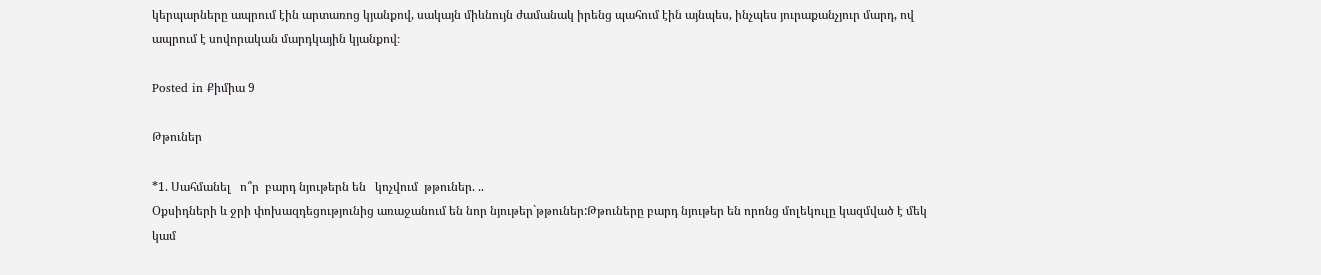կերպարները ապրում էին արտառոց կյանքով, սակայն միևնույն ժամանակ իրենց պահում էին այնպես, ինչպես յուրաքանչյուր մարդ, ով ապրում է սովորական մարդկային կյանքով։

Posted in Քիմիա 9

Թթուներ

*1. Սահմանել   ո՞ր  բարդ նյութերն են   կոչվում  թթուներ. ..
Օքսիդների և ջրի փոխազդեցությունից առաջանում են նոր նյութեր`թթուներ:Թթուները բարդ նյութեր են որոնց մոլեկուլը կազմված է մեկ կամ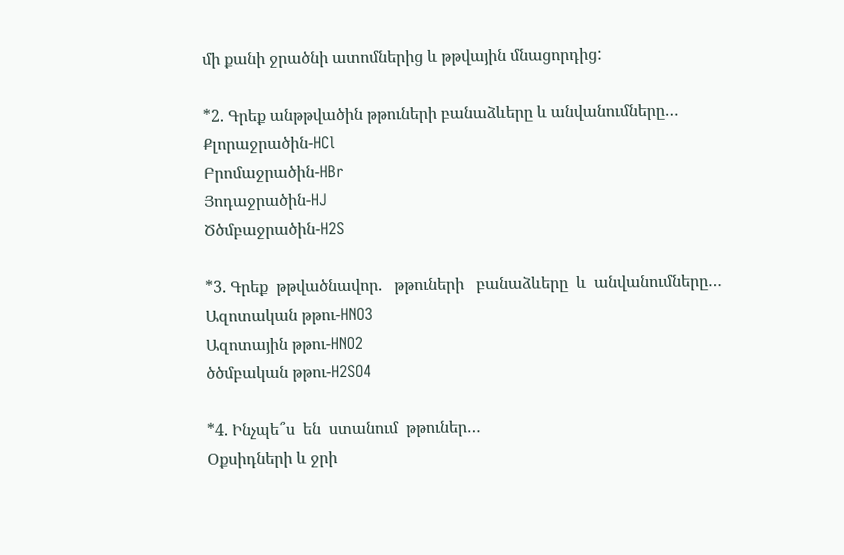մի քանի ջրածնի ատոմներից և թթվային մնացորդից:

*2. Գրեք անթթվածին թթուների բանաձևերը և անվանումները…
Քլորաջրածին-HCl
Բրոմաջրածին-HBr
Յոդաջրածին-HJ
Ծծմբաջրածին-H2S

*3. Գրեք  թթվածնավոր.   թթուների   բանաձևերը  և  անվանումները…
Ազոտական թթու-HNO3
Ազոտային թթու-HNO2
ծծմբական թթու-H2SO4

*4. Ինչպե՞ս  են  ստանում  թթուներ…
Օքսիդների և ջրի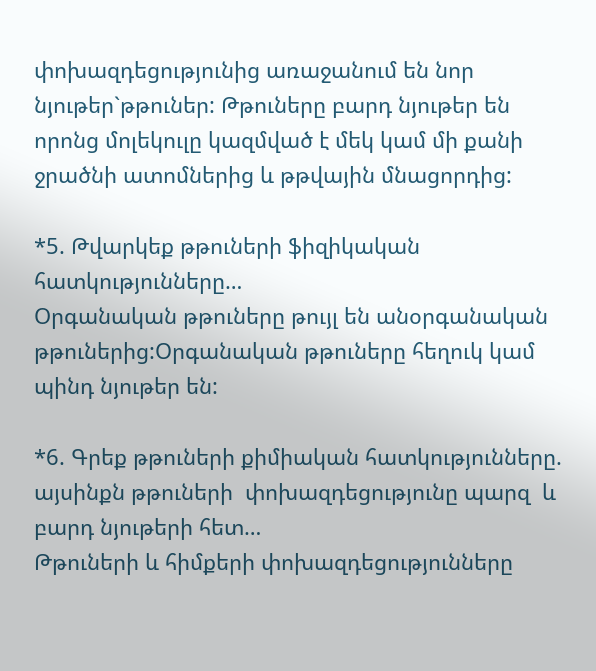փոխազդեցությունից առաջանում են նոր նյութեր`թթուներ: Թթուները բարդ նյութեր են որոնց մոլեկուլը կազմված է մեկ կամ մի քանի ջրածնի ատոմներից և թթվային մնացորդից:

*5. Թվարկեք թթուների ֆիզիկական հատկությունները…
Oրգանական թթուները թույլ են անօրգանական թթուներից:Օրգանական թթուները հեղուկ կամ պինդ նյութեր են:

*6. Գրեք թթուների քիմիական հատկությունները. այսինքն թթուների  փոխազդեցությունը պարզ  և բարդ նյութերի հետ…
Թթուների և հիմքերի փոխազդեցությունները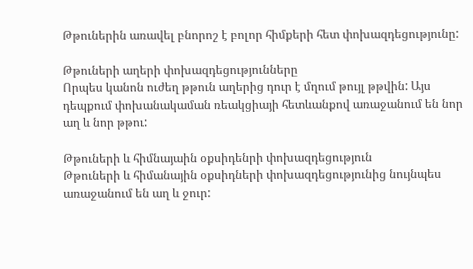Թթուներին առավել բնորոշ է բոլոր հիմքերի հետ փոխազդեցությունը:

Թթուների աղերի փոխազդեցությունները
Որպես կանոն ուժեղ թթուն աղերից դուր է մղում թույլ թթվին: Այս դեպքում փոխանակաման ռեակցիայի հետևանքով առաջանում են նոր աղ և նոր թթու:

Թթուների և հիմնայաին օքսիդենրի փոխազդեցություն
Թթուների և հիմանային օքսիդների փոխազդեցությունից նույնպես առաջանում են աղ և ջուր: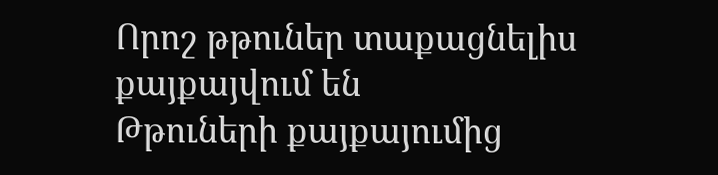Որոշ թթուներ տաքացնելիս քայքայվում են
Թթուների քայքայումից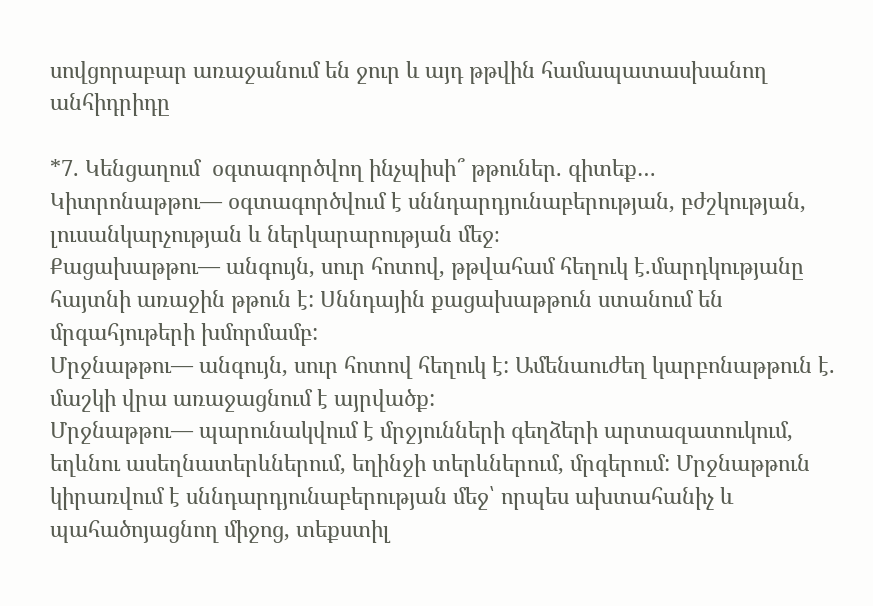սովցորաբար առաջանում են ջուր և այդ թթվին համապատասխանող անհիդրիդը

*7. Կենցաղում  օգտագործվող ինչպիսի՞ թթուներ. գիտեք…
Կիտրոնաթթու— օգտագործվում է սննդարդյունաբերության, բժշկության, լուսանկարչության և ներկարարության մեջ։
Քացախաթթու— անգույն, սուր հոտով, թթվահամ հեղուկ է.մարդկությանը հայտնի առաջին թթուն է: Սննդային քացախաթթուն ստանում են մրգահյութերի խմորմամբ:
Մրջնաթթու— անգույն, սուր հոտով հեղուկ է: Ամենաուժեղ կարբոնաթթուն է. մաշկի վրա առաջացնում է այրվածք:
Մրջնաթթու— պարունակվում է մրջյունների գեղձերի արտազատուկում, եղևնու ասեղնատերևներում, եղինջի տերևներում, մրգերում: Մրջնաթթուն կիրառվում է սննդարդյունաբերության մեջ՝ որպես ախտահանիչ և պահածոյացնող միջոց, տեքստիլ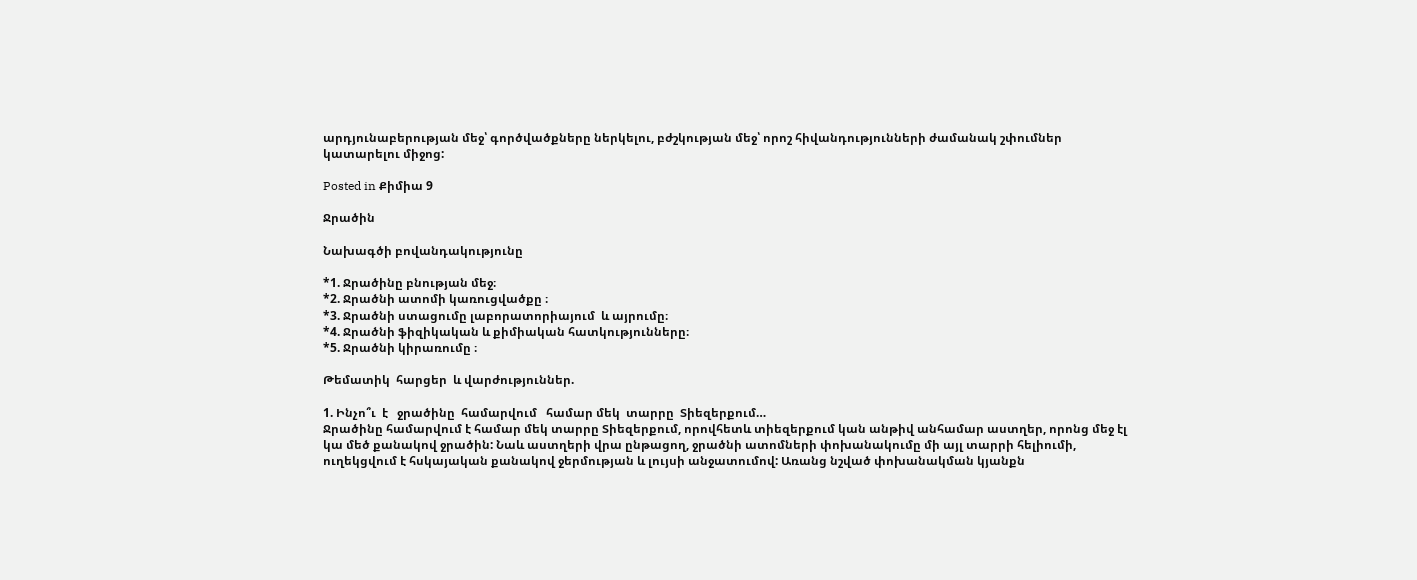արդյունաբերության մեջ՝ գործվածքները ներկելու, բժշկության մեջ՝ որոշ հիվանդությունների ժամանակ շփումներ կատարելու միջոց:

Posted in Քիմիա 9

Ջրածին

Նախագծի բովանդակությունը

*1. Ջրածինը բնության մեջ։
*2. Ջրածնի ատոմի կառուցվածքը ։
*3. Ջրածնի ստացումը լաբորատորիայում  և այրումը։
*4. Ջրածնի ֆիզիկական և քիմիական հատկությունները։
*5. Ջրածնի կիրառումը ։

Թեմատիկ  հարցեր  և վարժություններ.

1. Ինչո՞ւ  է   ջրածինը  համարվում   համար մեկ  տարրը  Տիեզերքում…
Ջրածինը համարվում է համար մեկ տարրը Տիեզերքում, որովհետև տիեզերքում կան անթիվ անհամար աստղեր, որոնց մեջ էլ կա մեծ քանակով ջրածին: Նաև աստղերի վրա ընթացող, ջրածնի ատոմների փոխանակումը մի այլ տարրի հելիումի, ուղեկցվում է հսկայական քանակով ջերմության և լույսի անջատումով: Առանց նշված փոխանակման կյանքն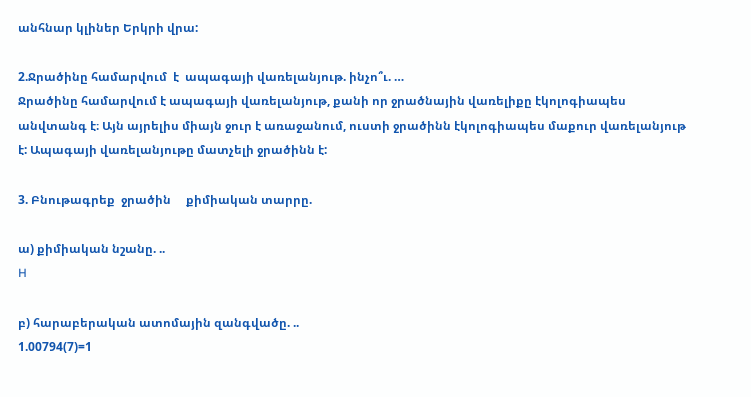անհնար կլիներ Երկրի վրա:

2.Ջրածինը համարվում  է  ապագայի վառելանյութ. ինչո՞ւ. …
Ջրածինը համարվում է ապագայի վառելանյութ, քանի որ ջրածնային վառելիքը էկոլոգիապես անվտանգ է։ Այն այրելիս միայն ջուր է առաջանում, ուստի ջրածինն էկոլոգիապես մաքուր վառելանյութ է: Ապագայի վառելանյութը մատչելի ջրածինն է:

3. Բնութագրեք  ջրածին     քիմիական տարրը.

ա) քիմիական նշանը. ..
H

բ) հարաբերական ատոմային զանգվածը. ..
1.00794(7)=1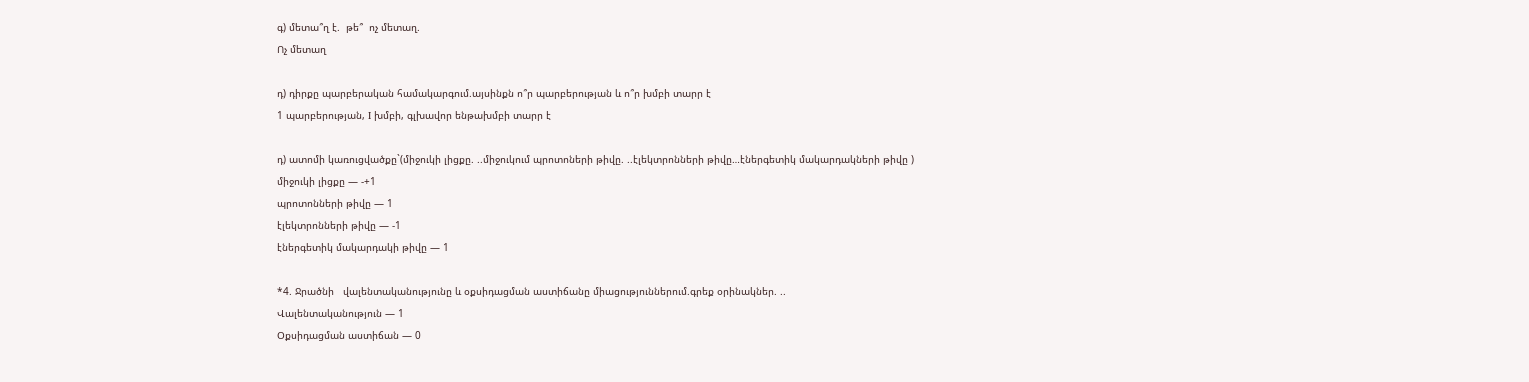գ) մետա՞ղ է.  թե՞  ոչ մետաղ.
Ոչ մետաղ

դ) դիրքը պարբերական համակարգում.այսինքն ո՞ր պարբերության և ո՞ր խմբի տարր է
1 պարբերության, I խմբի, գլխավոր ենթախմբի տարր է

դ) ատոմի կառուցվածքը`(միջուկի լիցքը. ..միջուկում պրոտոների թիվը. ..էլեկտրոնների թիվը…էներգետիկ մակարդակների թիվը )
միջուկի լիցքը — -+1
պրոտոնների թիվը — 1
էլեկտրոնների թիվը — -1
էներգետիկ մակարդակի թիվը — 1

*4. Ջրածնի   վալենտականությունը և օքսիդացման աստիճանը միացություններում.գրեք օրինակներ. ..
Վալենտականություն — 1
Օքսիդացման աստիճան — 0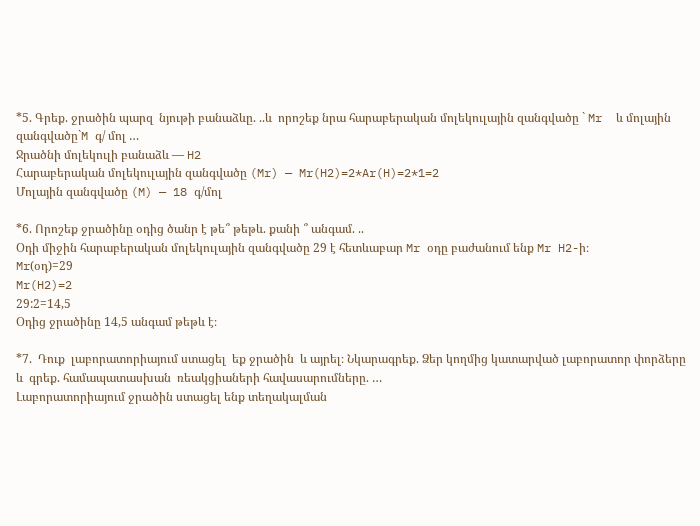*5. Գրեք. ջրածին պարզ  նյութի բանաձևը. ..և  որոշեք նրա հարաբերական մոլեկուլային զանգվածը ` Mr  և մոլային զանգվածը`M գ/ մոլ …
Ջրածնի մոլեկուլի բանաձև — H2
Հարաբերական մոլեկուլային զանգվածը (Mr) — Mr(H2)=2*Ar(H)=2*1=2
Մոլային զանգվածը (M) — 18 գ/մոլ

*6. Որոշեք ջրածինը օդից ծանր է թե՞ թեթև. քանի ՞ անգամ. ..
Օդի միջին հարաբերական մոլեկուլային զանգվածը 29 է հետևաբար Mr օդը բաժանում ենք Mr H2-ի։
Mr(օդ)=29
Mr(H2)=2
29:2=14,5
Օդից ջրածինը 14,5 անգամ թեթև է։

*7.  Դուք  լաբորատորիայում ստացել  եք ջրածին  և այրել։ Նկարագրեք. Ձեր կողմից կատարված լաբորատոր փորձերը  և  գրեք. համապատասխան  ռեակցիաների հավասարումները. …
Լաբորատորիայում ջրածին ստացել ենք տեղակալման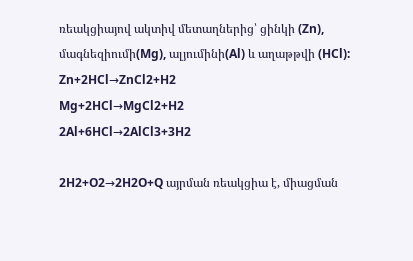ռեակցիայով ակտիվ մետաղներից՝ ցինկի (Zn), մագնեզիումի(Mg), ալյումինի(Al) և աղաթթվի (HCl):
Zn+2HCl→ZnCl2+H2
Mg+2HCl→MgCl2+H2
2Al+6HCl→2AlCl3+3H2

2H2+O2→2H2O+Q այրման ռեակցիա է, միացման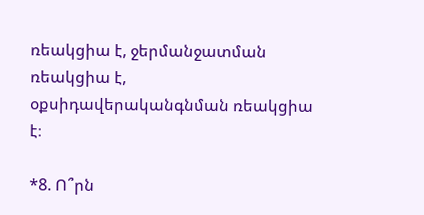ռեակցիա է, ջերմանջատման ռեակցիա է, օքսիդավերականգնման ռեակցիա է։

*8. Ո՞րն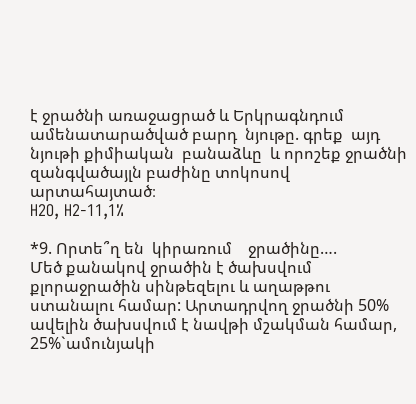է ջրածնի առաջացրած և Երկրագնդում ամենատարածված բարդ  նյութը. գրեք  այդ  նյութի քիմիական  բանաձևը  և որոշեք ջրածնի զանգվածայլն բաժինը տոկոսով արտահայտած։
H2O, H2-11,1%

*9. Որտե՞ղ են  կիրառում    ջրածինը….
Մեծ քանակով ջրածին է ծախսվում քլորաջրածին սինթեզելու և աղաթթու ստանալու համար: Արտադրվող ջրածնի 50% ավելին ծախսվում է նավթի մշակման համար, 25%`ամունյակի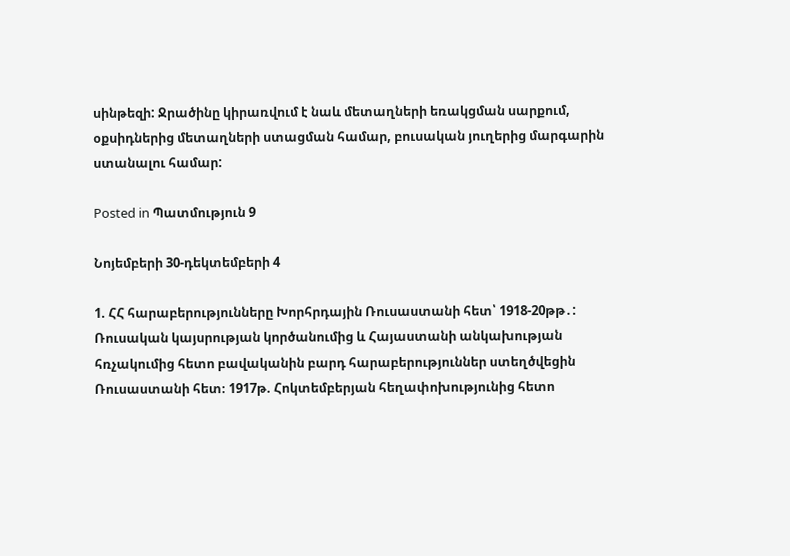սինթեզի: Ջրածինը կիրառվում է նաև մետաղների եռակցման սարքում, օքսիդներից մետաղների ստացման համար, բուսական յուղերից մարգարին ստանալու համար:

Posted in Պատմություն 9

Նոյեմբերի 30-դեկտեմբերի 4

1. ՀՀ հարաբերությունները Խորհրդային Ռուսաստանի հետ՝ 1918-20թթ․:
Ռուսական կայսրության կործանումից և Հայաստանի անկախության հռչակումից հետո բավականին բարդ հարաբերություններ ստեղծվեցին Ռուսաստանի հետ։ 1917թ. Հոկտեմբերյան հեղափոխությունից հետո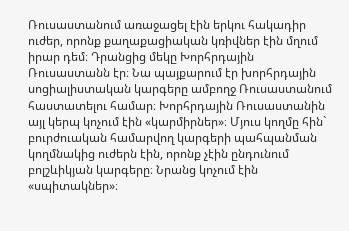Ռուսաստանում առաջացել էին երկու հակադիր ուժեր, որոնք քաղաքացիական կռիվներ էին մղում իրար դեմ։ Դրանցից մեկը Խորհրդային Ռուսաստանն էր։ Նա պայքարում էր խորհրդային սոցիալիստական կարգերը ամբողջ Ռուսաստանում հաստատելու համար։ Խորհրդային Ռուսաստանին այլ կերպ կոչում էին «կարմիրներ»։ Մյուս կողմը հին` բուրժուական համարվող կարգերի պահպանման կողմնակից ուժերն էին, որոնք չէին ընդունում բոլշևիկյան կարգերը։ Նրանց կոչում էին «սպիտակներ»։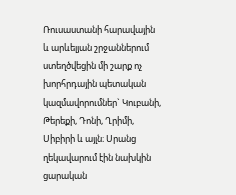Ռուսաստանի հարավային և արևելյան շրջաններում ստեղծվեցին մի շարք ոչ խորհրդային պետական կազմավորումներ` Կուբանի, Թերեքի, Դոնի, Ղրիմի, Սիբիրի և այլն։ Սրանց ղեկավարում էին նախկին ցարական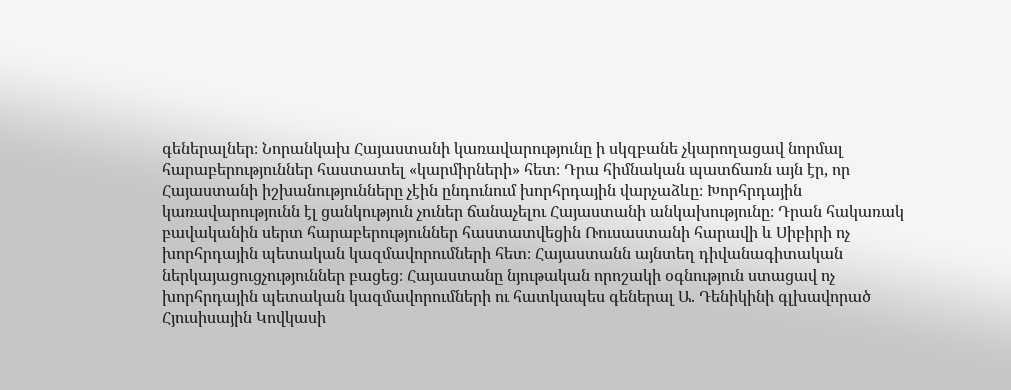գեներալներ։ Նորանկախ Հայաստանի կառավարությունը ի սկզբանե չկարողացավ նորմալ հարաբերություններ հաստատել «կարմիրների» հետ։ Դրա հիմնական պատճառն այն էր, որ Հայաստանի իշխանությունները չէին ընդունում խորհրդային վարչաձևը։ Խորհրդային կառավարությունն էլ ցանկություն չուներ ճանաչելու Հայաստանի անկախությունը։ Դրան հակառակ բավականին սերտ հարաբերություններ հաստատվեցին Ռուսաստանի հարավի և Սիբիրի ոչ խորհրդային պետական կազմավորումների հետ։ Հայաստանն այնտեղ դիվանագիտական ներկայացուցչություններ բացեց։ Հայաստանը նյութական որոշակի օգնություն ստացավ ոչ խորհրդային պետական կազմավորումների ու հատկապես գեներալ Ա. Դենիկինի գլխավորած Հյուսիսային Կովկասի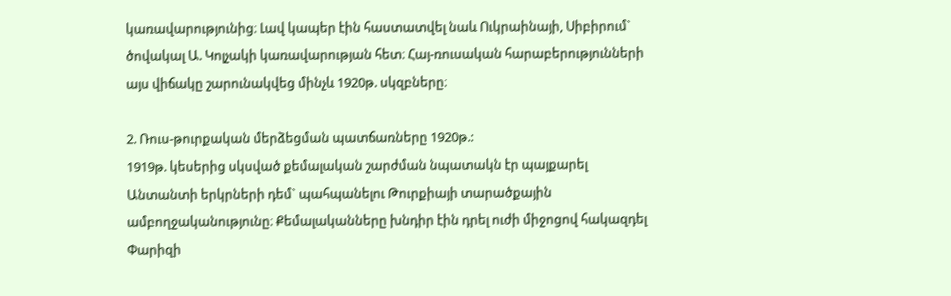կառավարությունից։ Լավ կապեր էին հաստատվել նաև Ուկրաինայի, Սիբիրում` ծովակալ Ա. Կոլչակի կառավարության հետ։ Հայ-ռուսական հարաբերությունների այս վիճակը շարունակվեց մինչև 1920թ. սկզբները։

2. Ռուս-թուրքական մերձեցման պատճառները 1920թ.:
1919թ. կեսերից սկսված քեմալական շարժման նպատակն էր պայքարել Անտանտի երկրների դեմ` պահպանելու Թուրքիայի տարածքային ամբողջականությունը։ Քեմալականները խնդիր էին դրել ուժի միջոցով հակազդել Փարիզի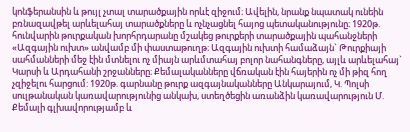կոնֆերանսին և թույլ չտալ տարածքային որևէ զիջում։ Ավելին, նրանք նպատակ ունեին բռնազավթել արևելահայ տարածքները և ոչնչացնել հայոց պետականությունը։ 1920թ. հունվարին թուրքական խորհրդարանը մշակեց թուրքերի տարածքային պահանջների «Ազգային ուխտ» անվամբ մի փաստաթուղթ։ Ազգային ուխտի համաձայն` Թուրքիայի սահմանների մեջ էին մտնելու ոչ միայն արևմտահայ բոլոր նահանգները, այլև արևելահայ` Կարսի և Արդահանի շրջանները։ Քեմալականները վճռական էին հայերին ոչ մի թիզ հող չզիջելու հարցում: 1920թ. գարնանը թուրք ազգայնականները Անկարայում, Կ. Պոլսի սուլթանական կառավարությունից անկախ, ստեղծեցին առանձին կառավարություն Մ. Քեմալի գլխավորությամբ և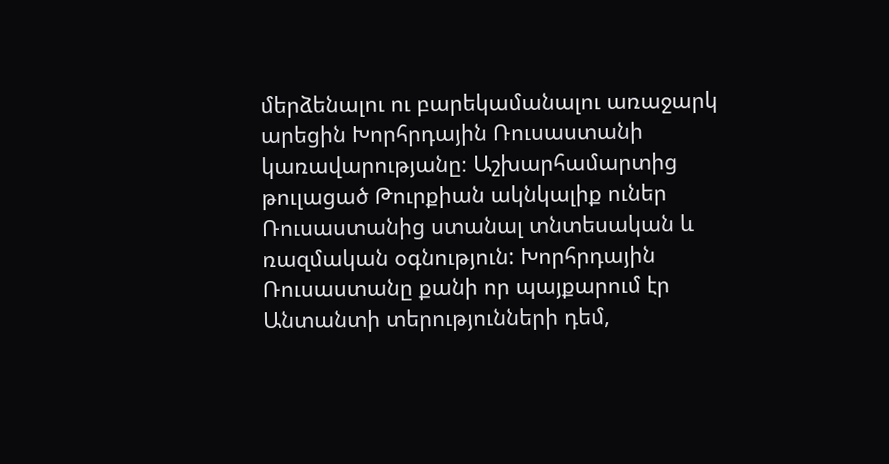մերձենալու ու բարեկամանալու առաջարկ արեցին Խորհրդային Ռուսաստանի կառավարությանը։ Աշխարհամարտից թուլացած Թուրքիան ակնկալիք ուներ Ռուսաստանից ստանալ տնտեսական և ռազմական օգնություն: Խորհրդային Ռուսաստանը քանի որ պայքարում էր Անտանտի տերությունների դեմ,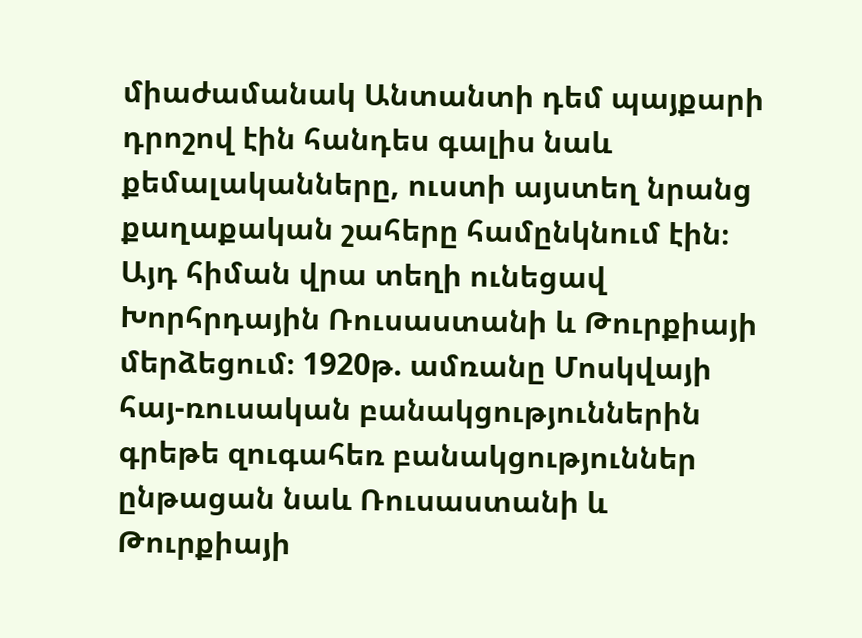միաժամանակ Անտանտի դեմ պայքարի դրոշով էին հանդես գալիս նաև քեմալականները, ուստի այստեղ նրանց քաղաքական շահերը համընկնում էին։ Այդ հիման վրա տեղի ունեցավ Խորհրդային Ռուսաստանի և Թուրքիայի մերձեցում։ 1920թ. ամռանը Մոսկվայի հայ-ռուսական բանակցություններին գրեթե զուգահեռ բանակցություններ ընթացան նաև Ռուսաստանի և Թուրքիայի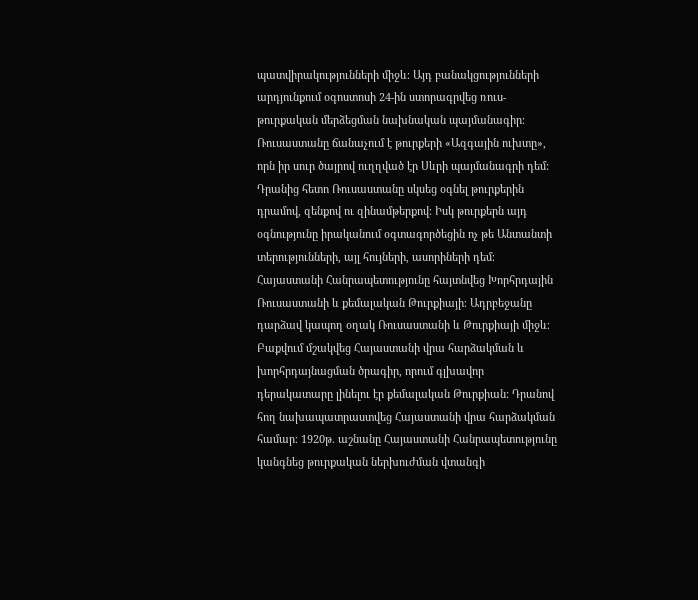պատվիրակությունների միջև։ Այդ բանակցությունների արդյունքում օգոստոսի 24-ին ստորագրվեց ռուս-թուրքական մերձեցման նախնական պայմանագիր։ Ռուսաստանը ճանաչում է թուրքերի «Ազգային ուխտը», որն իր սուր ծայրով ուղղված էր Սևրի պայմանագրի դեմ: Դրանից հետո Ռուսաստանը սկսեց օգնել թուրքերին դրամով, զենքով ու զինամթերքով։ Իսկ թուրքերն այդ օգնությունը իրականում օգտագործեցին ոչ թե Անտանտի տերությունների, այլ հույների, ասորիների դեմ։ Հայաստանի Հանրապետությունը հայտնվեց Խորհրդային Ռուսաստանի և քեմալական Թուրքիայի։ Ադրբեջանը դարձավ կապող օղակ Ռուսաստանի և Թուրքիայի միջև։ Բաքվում մշակվեց Հայաստանի վրա հարձակման և խորհրդայնացման ծրագիր, որում գլխավոր դերակատարը լինելու էր քեմալական Թուրքիան: Դրանով հող նախապատրաստվեց Հայաստանի վրա հարձակման համար։ 1920թ. աշնանը Հայաստանի Հանրապետությունը կանգնեց թուրքական ներխուժման վտանգի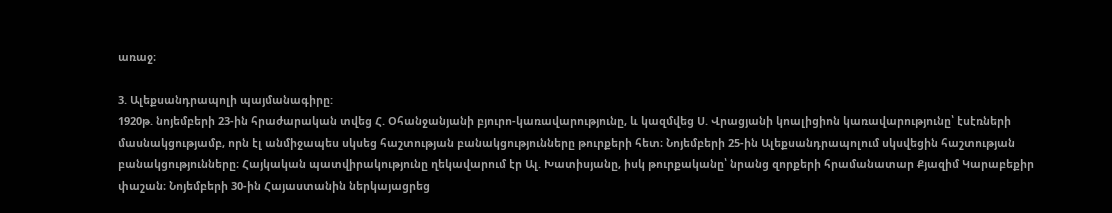առաջ։

3. Ալեքսանդրապոլի պայմանագիրը:
1920թ. նոյեմբերի 23-ին հրաժարական տվեց Հ. Օհանջանյանի բյուրո-կառավարությունը, և կազմվեց Ս. Վրացյանի կոալիցիոն կառավարությունը՝ էսէռների մասնակցությամբ, որն էլ անմիջապես սկսեց հաշտության բանակցությունները թուրքերի հետ։ Նոյեմբերի 25-ին Ալեքսանդրապոլում սկսվեցին հաշտության բանակցությունները։ Հայկական պատվիրակությունը ղեկավարում էր Ալ. Խատիսյանը, իսկ թուրքականը՝ նրանց զորքերի հրամանատար Քյազիմ Կարաբեքիր փաշան։ Նոյեմբերի 30-ին Հայաստանին ներկայացրեց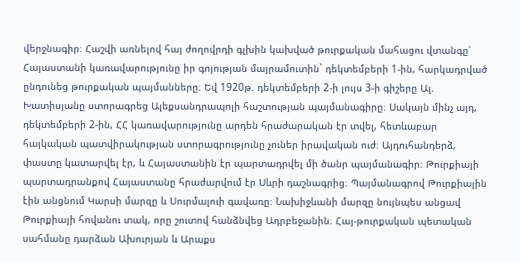վերջնագիր։ Հաշվի առնելով հայ ժողովրդի գլխին կախված թուրքական մահացու վտանգը՝ Հայաստանի կառավարությունը իր գոյության մայրամուտին` դեկտեմբերի 1-ին, հարկադրված ընդունեց թուրքական պայմանները։ Եվ 1920թ. դեկտեմբերի 2-ի լույս 3-ի գիշերը Ալ. Խատիսյանը ստորագրեց Ալեքսանդրապոլի հաշտության պայմանագիրը։ Սակայն մինչ այդ, դեկտեմբերի 2-ին, ՀՀ կառավարությունը արդեն հրաժարական էր տվել, հետևաբար հայկական պատվիրակության ստորագրությունը չուներ իրավական ուժ։ Այդուհանդերձ, փաստը կատարվել էր, և Հայաստանին էր պարտադրվել մի ծանր պայմանագիր։ Թուրքիայի պարտադրանքով Հայաստանը հրաժարվում էր Սևրի դաշնագրից։ Պայմանագրով Թուրքիային էին անցնում Կարսի մարզը և Սուրմալուի գավառը։ Նախիջևանի մարզը նույնպես անցավ Թուրքիայի հովանու տակ, որը շուտով հանձնվեց Ադրբեջանին։ Հայ-թուրքական պետական սահմանը դարձան Ախուրյան և Արաքս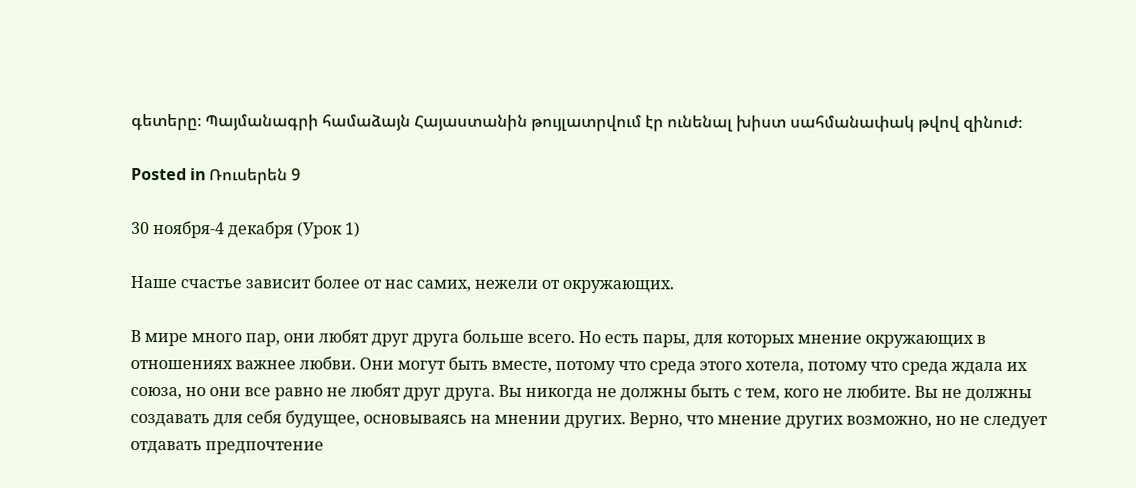գետերը։ Պայմանագրի համաձայն Հայաստանին թույլատրվում էր ունենալ խիստ սահմանափակ թվով զինուժ։

Posted in Ռուսերեն 9

30 ноября-4 декабря (Урок 1)

Наше счастье зависит более от нас самих, нежели от окружающих.

В мире много пар, они любят друг друга больше всего. Но есть пары, для которых мнение окружающих в отношениях важнее любви. Они могут быть вместе, потому что среда этого хотела, потому что среда ждала их союза, но они все равно не любят друг друга. Вы никогда не должны быть с тем, кого не любите. Вы не должны создавать для себя будущее, основываясь на мнении других. Верно, что мнение других возможно, но не следует отдавать предпочтение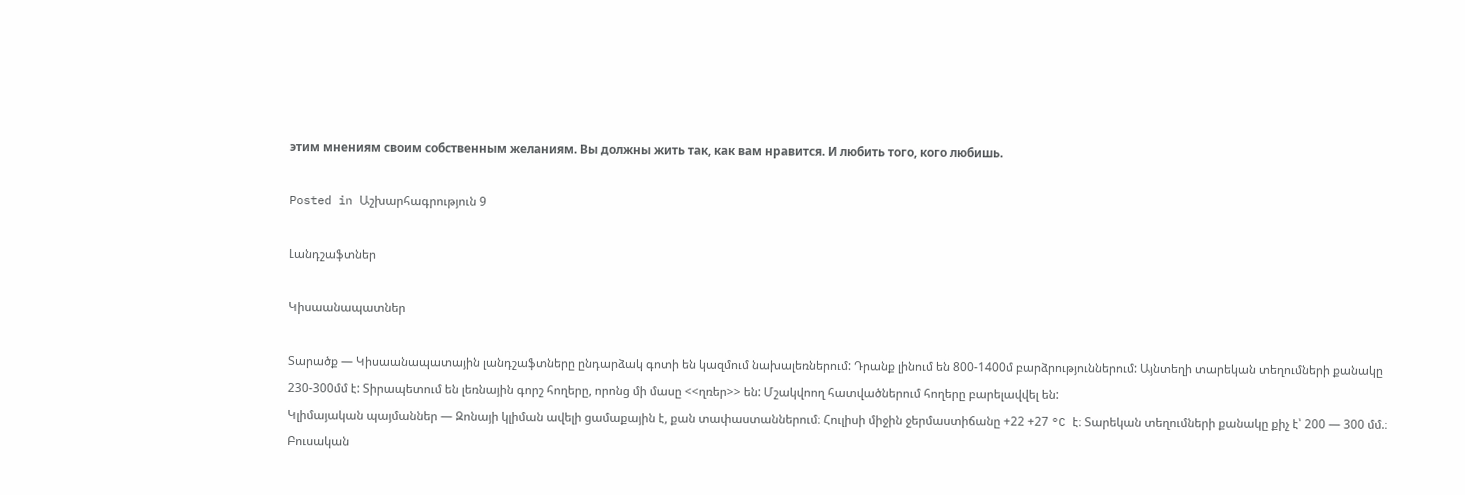этим мнениям своим собственным желаниям. Вы должны жить так, как вам нравится. И любить того, кого любишь.

Posted in Աշխարհագրություն 9

Լանդշաֆտներ

Կիսաանապատներ

Տարածք — Կիսաանապատային լանդշաֆտները ընդարձակ գոտի են կազմում նախալեռներում: Դրանք լինում են 800-1400մ բարձրություններում: Այնտեղի տարեկան տեղումների քանակը 230-300մմ է: Տիրապետում են լեռնային գորշ հողերը, որոնց մի մասը <<ղռեր>> են: Մշակվոող հատվածներում հողերը բարելավվել են:
Կլիմայական պայմաններ — Զոնայի կլիման ավելի ցամաքային է, քան տափաստաններում։ Հուլիսի միջին ջերմաստիճանը +22 +27 °C է։ Տարեկան տեղումների քանակը քիչ է՝ 200 — 300 մմ.։
Բուսական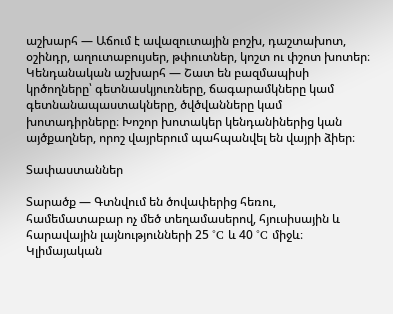աշխարհ — Աճում է ավազուտային բոշխ, դաշտախոտ, օշինդր, աղուտաբույսեր, թփուտներ, կոշտ ու փշոտ խոտեր։
Կենդանական աշխարհ — Շատ են բազմապիսի կրծողները՝ գետնասկյուռները, ճագարամկները կամ գետնանապաստակները, ծվծվանները կամ խոտադիրները։ Խոշոր խոտակեր կենդանիներից կան այծքաղներ, որոշ վայրերում պահպանվել են վայրի ձիեր։

Տափաստաններ

Տարածք — Գտնվում են ծովափերից հեռու, համեմատաբար ոչ մեծ տեղամասերով, հյուսիսային և հարավային լայնությունների 25 °C և 40 °C միջև։
Կլիմայական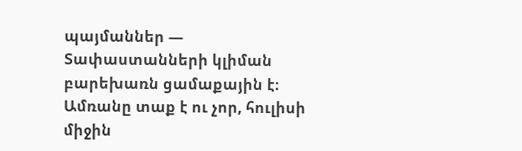պայմաններ — Տափաստանների կլիման բարեխառն ցամաքային է։ Ամռանը տաք է ու չոր, հուլիսի միջին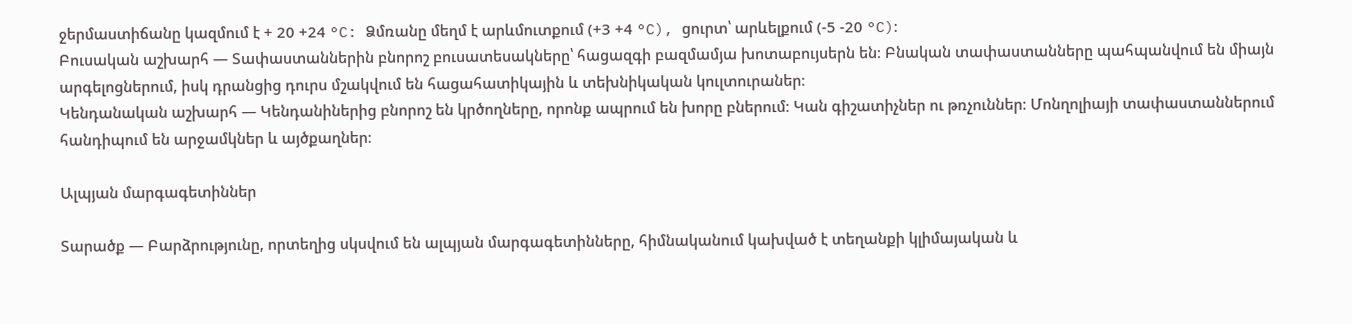ջերմաստիճանը կազմում է + 20 +24 °C: Ձմռանը մեղմ է արևմուտքում (+3 +4 °C), ցուրտ՝ արևելքում (-5 -20 °C)։
Բուսական աշխարհ — Տափաստաններին բնորոշ բուսատեսակները՝ հացազգի բազմամյա խոտաբույսերն են։ Բնական տափաստանները պահպանվում են միայն արգելոցներում, իսկ դրանցից դուրս մշակվում են հացահատիկային և տեխնիկական կուլտուրաներ։
Կենդանական աշխարհ — Կենդանիներից բնորոշ են կրծողները, որոնք ապրում են խորը բներում։ Կան գիշատիչներ ու թռչուններ։ Մոնղոլիայի տափաստաններում հանդիպում են արջամկներ և այծքաղներ։

Ալպյան մարգագետիններ

Տարածք — Բարձրությունը, որտեղից սկսվում են ալպյան մարգագետինները, հիմնականում կախված է տեղանքի կլիմայական և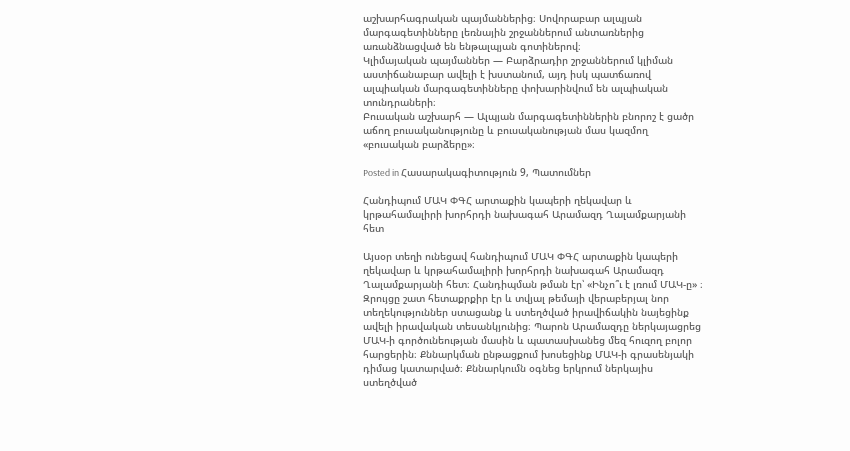աշխարհագրական պայմաններից։ Սովորաբար ալպյան մարգագետինները լեռնային շրջաններում անտառներից առանձնացված են ենթալպյան գոտիներով։
Կլիմայական պայմաններ — Բարձրադիր շրջաններում կլիման աստիճանաբար ավելի է խստանում, այդ իսկ պատճառով ալպիական մարգագետինները փոխարինվում են ալպիական տունդրաների։
Բուսական աշխարհ — Ալպյան մարգագետիններին բնորոշ է ցածր աճող բուսականությունը և բուսականության մաս կազմող «բուսական բարձերը»։

Posted in Հասարակագիտություն 9, Պատումներ

Հանդիպում ՄԱԿ ՓԳՀ արտաքին կապերի ղեկավար և կրթահամալիրի խորհրդի նախագահ Արամազդ Ղալամքարյանի հետ

Այսօր տեղի ունեցավ հանդիպում ՄԱԿ ՓԳՀ արտաքին կապերի ղեկավար և կրթահամալիրի խորհրդի նախագահ Արամազդ Ղալամքարյանի հետ։ Հանդիպման թման էր՝ «Ինչո՞ւ է լռում ՄԱԿ-ը» ։ Զրույցը շատ հետաքրքիր էր և տվյալ թեմայի վերաբերյալ նոր տեղեկություններ ստացանք և ստեղծված իրավիճակին նայեցինք ավելի իրավական տեսանկյունից։ Պարոն Արամազդը ներկայացրեց ՄԱԿ-ի գործունեության մասին և պատասխանեց մեզ հուզող բոլոր հարցերին։ Քննարկման ընթացքում խոսեցինք ՄԱԿ-ի գրասենյակի դիմաց կատարված։ Քննարկումն օգնեց երկրում ներկայիս ստեղծված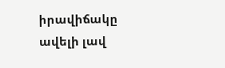իրավիճակը ավելի լավ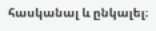հասկանալ և ընկալել։